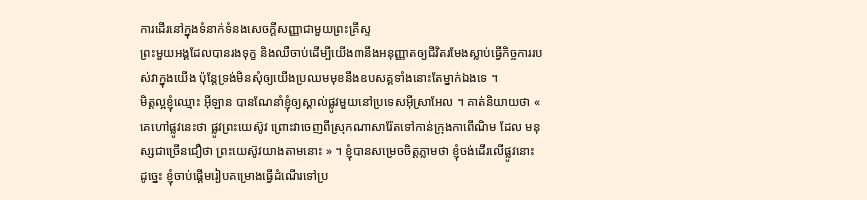ការដើរនៅក្នុងទំនាក់ទំនងសេចក្ដីសញ្ញាជាមួយព្រះគ្រីស្ទ
ព្រះមួយអង្គដែលបានរងទុក្ខ និងឈឺចាប់ដើម្បីយើង៣នឹងអនុញ្ញាតឲ្យជីវិតរមែងស្លាប់ធ្វើកិច្ចការរបស់វាក្នុងយើង ប៉ុន្ដែទ្រង់មិនសុំឲ្យយើងប្រឈមមុខនឹងឧបសគ្គទាំងនោះតែម្នាក់ឯងទេ ។
មិត្តល្អខ្ញុំឈ្មោះ អ៊ីឡាន បានណែនាំខ្ញុំឲ្យស្គាល់ផ្លូវមួយនៅប្រទេសអ៊ីស្រាអែល ។ គាត់និយាយថា « គេហៅផ្លូវនេះថា ផ្លូវព្រះយេស៊ូវ ព្រោះវាចេញពីស្រុកណាសារ៉ែតទៅកាន់ក្រុងកាពើណិម ដែល មនុស្សជាច្រើនជឿថា ព្រះយេស៊ូវយាងតាមនោះ » ។ ខ្ញុំបានសម្រេចចិត្តភ្លាមថា ខ្ញុំចង់ដើរលើផ្លូវនោះ ដូច្នេះ ខ្ញុំចាប់ផ្ដើមរៀបគម្រោងធ្វើដំណើរទៅប្រ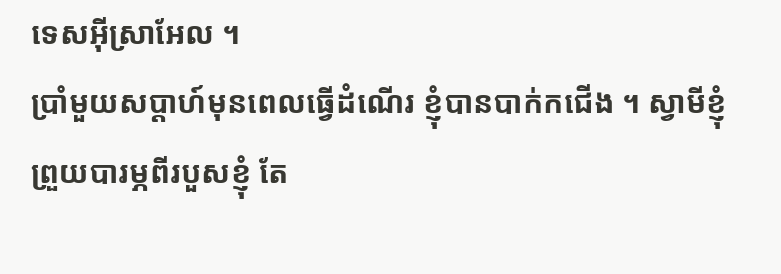ទេសអ៊ីស្រាអែល ។
ប្រាំមួយសប្តាហ៍មុនពេលធ្វើដំណើរ ខ្ញុំបានបាក់កជើង ។ ស្វាមីខ្ញុំព្រួយបារម្ភពីរបួសខ្ញុំ តែ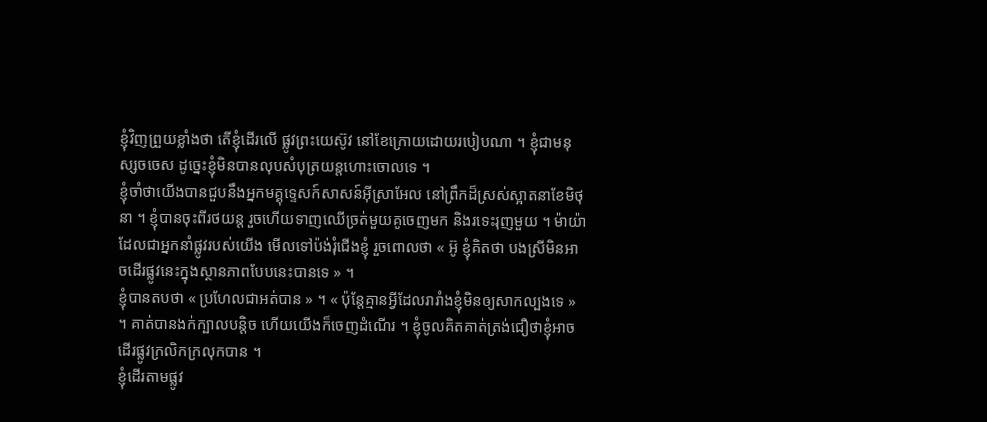ខ្ញុំវិញព្រួយខ្លាំងថា តើខ្ញុំដើរលើ ផ្លូវព្រះយេស៊ូវ នៅខែក្រោយដោយរបៀបណា ។ ខ្ញុំជាមនុស្សចចេស ដូច្នេះខ្ញុំមិនបានលុបសំបុត្រយន្ដហោះចោលទេ ។
ខ្ញុំចាំថាយើងបានជួបនឹងអ្នកមគ្គុទ្ទេសក៍សាសន៍អ៊ីស្រាអែល នៅព្រឹកដ៏ស្រស់ស្អាតនាខែមិថុនា ។ ខ្ញុំបានចុះពីរថយន្ត រួចហើយទាញឈើច្រត់មួយគូចេញមក និងរទេះរុញមួយ ។ ម៉ាយ៉ា ដែលជាអ្នកនាំផ្លូវរបស់យើង មើលទៅប៉ង់រុំជើងខ្ញុំ រួចពោលថា « អ៊ូ ខ្ញុំគិតថា បងស្រីមិនអាចដើរផ្លូវនេះក្នុងស្ថានភាពបែបនេះបានទេ » ។
ខ្ញុំបានតបថា « ប្រហែលជាអត់បាន » ។ « ប៉ុន្តែគ្មានអ្វីដែលរារាំងខ្ញុំមិនឲ្យសាកល្បងទេ » ។ គាត់បានងក់ក្បាលបន្ដិច ហើយយើងក៏ចេញដំណើរ ។ ខ្ញុំចូលគិតគាត់ត្រង់ជឿថាខ្ញុំអាចដើរផ្លូវក្រលិកក្រលុកបាន ។
ខ្ញុំដើរតាមផ្លូវ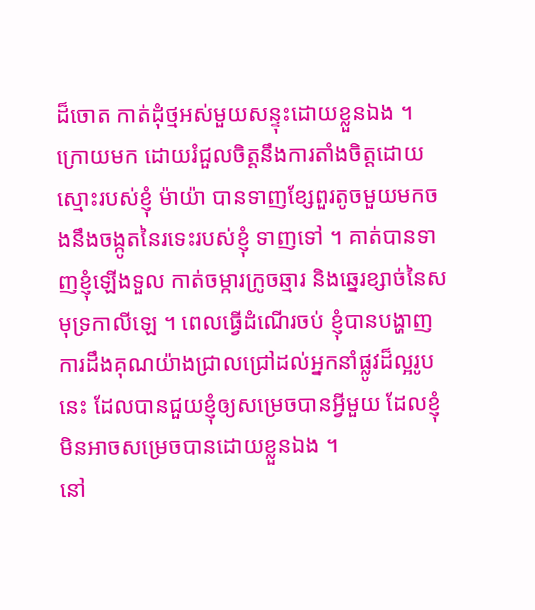ដ៏ចោត កាត់ដុំថ្មអស់មួយសន្ទុះដោយខ្លួនឯង ។ ក្រោយមក ដោយរំជួលចិត្តនឹងការតាំងចិត្តដោយស្មោះរបស់ខ្ញុំ ម៉ាយ៉ា បានទាញខ្សែពួរតូចមួយមកចងនឹងចង្កូតនៃរទេះរបស់ខ្ញុំ ទាញទៅ ។ គាត់បានទាញខ្ញុំឡើងទួល កាត់ចម្ការក្រូចឆ្មារ និងឆ្នេរខ្សាច់នៃសមុទ្រកាលីឡេ ។ ពេលធ្វើដំណើរចប់ ខ្ញុំបានបង្ហាញការដឹងគុណយ៉ាងជ្រាលជ្រៅដល់អ្នកនាំផ្លូវដ៏ល្អរូបនេះ ដែលបានជួយខ្ញុំឲ្យសម្រេចបានអ្វីមួយ ដែលខ្ញុំមិនអាចសម្រេចបានដោយខ្លួនឯង ។
នៅ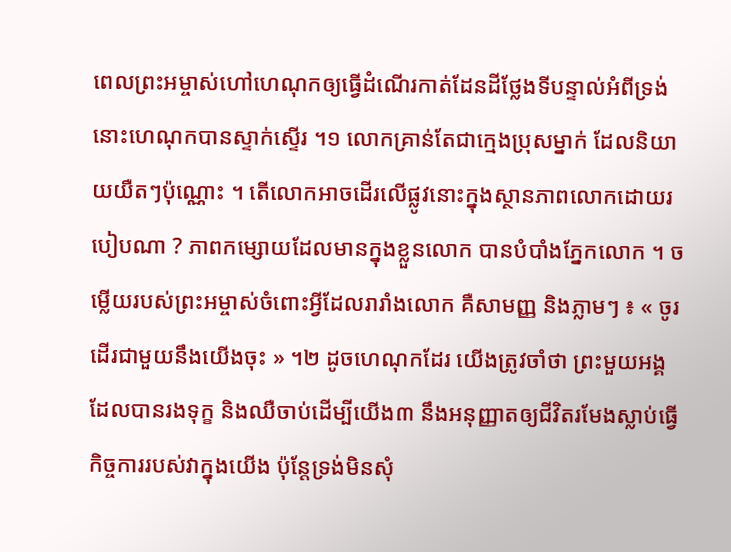ពេលព្រះអម្ចាស់ហៅហេណុកឲ្យធ្វើដំណើរកាត់ដែនដីថ្លែងទីបន្ទាល់អំពីទ្រង់ នោះហេណុកបានស្ទាក់ស្ទើរ ។១ លោកគ្រាន់តែជាក្មេងប្រុសម្នាក់ ដែលនិយាយយឺតៗប៉ុណ្ណោះ ។ តើលោកអាចដើរលើផ្លូវនោះក្នុងស្ថានភាពលោកដោយរបៀបណា ? ភាពកម្សោយដែលមានក្នុងខ្លួនលោក បានបំបាំងភ្នែកលោក ។ ចម្លើយរបស់ព្រះអម្ចាស់ចំពោះអ្វីដែលរារាំងលោក គឺសាមញ្ញ និងភ្លាមៗ ៖ « ចូរដើរជាមួយនឹងយើងចុះ » ។២ ដូចហេណុកដែរ យើងត្រូវចាំថា ព្រះមួយអង្គដែលបានរងទុក្ខ និងឈឺចាប់ដើម្បីយើង៣ នឹងអនុញ្ញាតឲ្យជីវិតរមែងស្លាប់ធ្វើកិច្ចការរបស់វាក្នុងយើង ប៉ុន្ដែទ្រង់មិនសុំ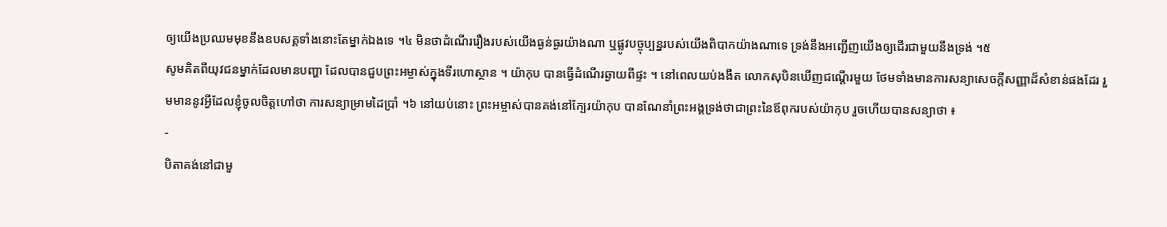ឲ្យយើងប្រឈមមុខនឹងឧបសគ្គទាំងនោះតែម្នាក់ឯងទេ ។៤ មិនថាដំណើររឿងរបស់យើងធ្ងន់ធ្ងរយ៉ាងណា ឬផ្លូវបច្ចុប្បន្នរបស់យើងពិបាកយ៉ាងណាទេ ទ្រង់នឹងអញ្ជើញយើងឲ្យដើរជាមួយនឹងទ្រង់ ។៥
សូមគិតពីយុវជនម្នាក់ដែលមានបញ្ហា ដែលបានជួបព្រះអម្ចាស់ក្នុងទីរហោស្ថាន ។ យ៉ាកុប បានធ្វើដំណើរឆ្ងាយពីផ្ទះ ។ នៅពេលយប់ងងឹត លោកសុបិនឃើញជណ្ដើរមួយ ថែមទាំងមានការសន្យាសេចក្ដីសញ្ញាដ៏សំខាន់ផងដែរ រួមមាននូវអ្វីដែលខ្ញុំចូលចិត្តហៅថា ការសន្យាម្រាមដៃប្រាំ ។៦ នៅយប់នោះ ព្រះអម្ចាស់បានគង់នៅក្បែរយ៉ាកុប បានណែនាំព្រះអង្គទ្រង់ថាជាព្រះនៃឪពុករបស់យ៉ាកុប រួចហើយបានសន្យាថា ៖
-
បិតាគង់នៅជាមួ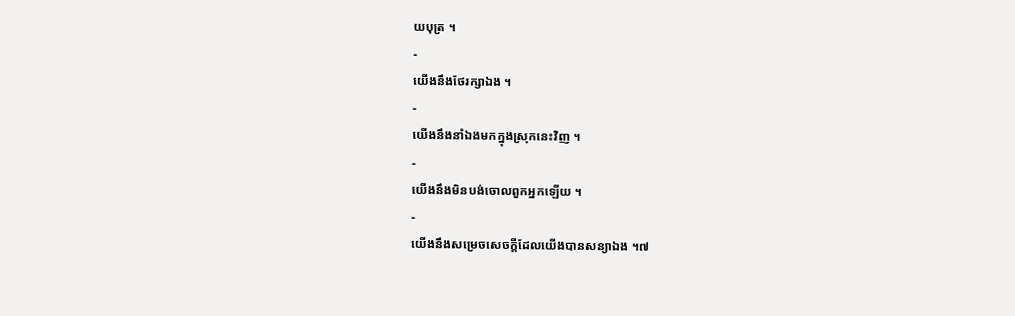យបុត្រ ។
-
យើងនឹងថែរក្សាឯង ។
-
យើងនឹងនាំឯងមកក្នុងស្រុកនេះវិញ ។
-
យើងនឹងមិនបង់ចោលពួកអ្នកឡើយ ។
-
យើងនឹងសម្រេចសេចក្តីដែលយើងបានសន្យាឯង ។៧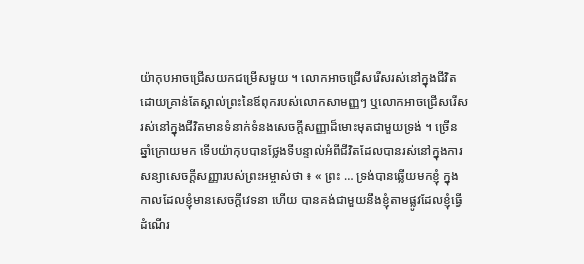យ៉ាកុបអាចជ្រើសយកជម្រើសមួយ ។ លោកអាចជ្រើសរើសរស់នៅក្នុងជីវិតដោយគ្រាន់តែស្គាល់ព្រះនៃឪពុករបស់លោកសាមញ្ញៗ ឬលោកអាចជ្រើសរើសរស់នៅក្នុងជីវិតមានទំនាក់ទំនងសេចក្ដីសញ្ញាដ៏មោះមុតជាមួយទ្រង់ ។ ច្រើនឆ្នាំក្រោយមក ទើបយ៉ាកុបបានថ្លែងទីបន្ទាល់អំពីជីវិតដែលបានរស់នៅក្នុងការសន្យាសេចក្ដីសញ្ញារបស់ព្រះអម្ចាស់ថា ៖ « ព្រះ … ទ្រង់បានឆ្លើយមកខ្ញុំ ក្នុងកាលដែលខ្ញុំមានសេចក្តីវេទនា ហើយ បានគង់ជាមួយនឹងខ្ញុំតាមផ្លូវដែលខ្ញុំធ្វើដំណើរ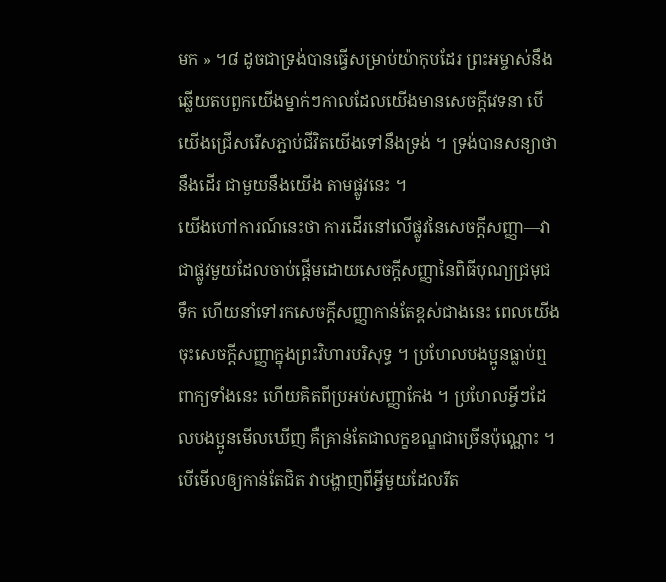មក » ។៨ ដូចជាទ្រង់បានធ្វើសម្រាប់យ៉ាកុបដែរ ព្រះអម្ចាស់នឹងឆ្លើយតបពួកយើងម្នាក់ៗកាលដែលយើងមានសេចក្តីវេទនា បើយើងជ្រើសរើសភ្ជាប់ជីវិតយើងទៅនឹងទ្រង់ ។ ទ្រង់បានសន្យាថានឹងដើរ ជាមួយនឹងយើង តាមផ្លូវនេះ ។
យើងហៅការណ៍នេះថា ការដើរនៅលើផ្លូវនៃសេចក្ដីសញ្ញា—វាជាផ្លូវមួយដែលចាប់ផ្ដើមដោយសេចក្ដីសញ្ញានៃពិធីបុណ្យជ្រមុជទឹក ហើយនាំទៅរកសេចក្ដីសញ្ញាកាន់តែខ្ពស់ជាងនេះ ពេលយើងចុះសេចក្ដីសញ្ញាក្នុងព្រះវិហារបរិសុទ្ធ ។ ប្រហែលបងប្អូនធ្លាប់ឮពាក្យទាំងនេះ ហើយគិតពីប្រអប់សញ្ញាកែង ។ ប្រហែលអ្វីៗដែលបងប្អូនមើលឃើញ គឺគ្រាន់តែជាលក្ខខណ្ឌជាច្រើនប៉ុណ្ណោះ ។ បើមើលឲ្យកាន់តែជិត វាបង្ហាញពីអ្វីមួយដែលរឹត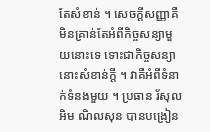តែសំខាន់ ។ សេចក្ដីសញ្ញាគឺមិនគ្រាន់តែអំពីកិច្ចសន្យាមួយនោះទេ ទោះជាកិច្ចសន្យានោះសំខាន់ក្ដី ។ វាគឺអំពីទំនាក់ទំនងមួយ ។ ប្រធាន រ័សុល អិម ណិលសុន បានបង្រៀន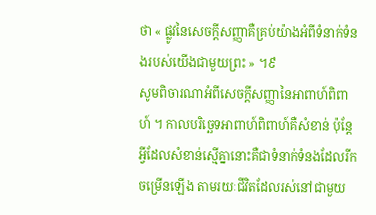ថា « ផ្លូវនៃសេចក្ដីសញ្ញាគឺគ្រប់យ៉ាងអំពីទំនាក់ទំនងរបស់យើងជាមួយព្រះ » ។៩
សូមពិចារណាអំពីសេចក្ដីសញ្ញានៃអាពាហ៍ពិពាហ៍ ។ កាលបរិច្ឆេទអាពាហ៍ពិពាហ៍គឺសំខាន់ ប៉ុន្ដែអ្វីដែលសំខាន់ស្មើគ្នានោះគឺជាទំនាក់ទំនងដែលរីកចម្រើនឡើង តាមរយៈជីវិតដែលរស់នៅជាមួយ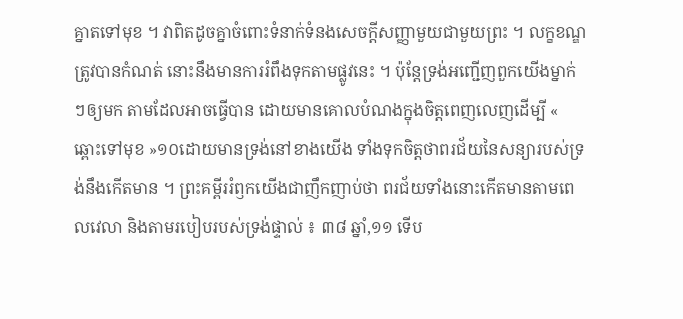គ្នាតទៅមុខ ។ វាពិតដូចគ្នាចំពោះទំនាក់ទំនងសេចក្ដីសញ្ញាមួយជាមួយព្រះ ។ លក្ខខណ្ឌត្រូវបានកំណត់ នោះនឹងមានការរំពឹងទុកតាមផ្លូវនេះ ។ ប៉ុន្តែទ្រង់អញ្ជើញពួកយើងម្នាក់ៗឲ្យមក តាមដែលអាចធ្វើបាន ដោយមានគោលបំណងក្នុងចិត្តពេញលេញដើម្បី « ឆ្ពោះទៅមុខ »១០ដោយមានទ្រង់នៅខាងយើង ទាំងទុកចិត្តថាពរជ័យនៃសន្យារបស់ទ្រង់នឹងកើតមាន ។ ព្រះគម្ពីររំឭកយើងជាញឹកញាប់ថា ពរជ័យទាំងនោះកើតមានតាមពេលវេលា និងតាមរបៀបរបស់ទ្រង់ផ្ទាល់ ៖ ៣៨ ឆ្នាំ,១១ ទើប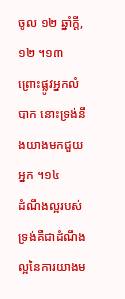ចូល ១២ ឆ្នាំក្ដី,១២ ។១៣ ព្រោះផ្លូវអ្នកលំបាក នោះទ្រង់នឹងយាងមកជួយអ្នក ។១៤
ដំណឹងល្អរបស់ទ្រង់គឺជាដំណឹងល្អនៃការយាងម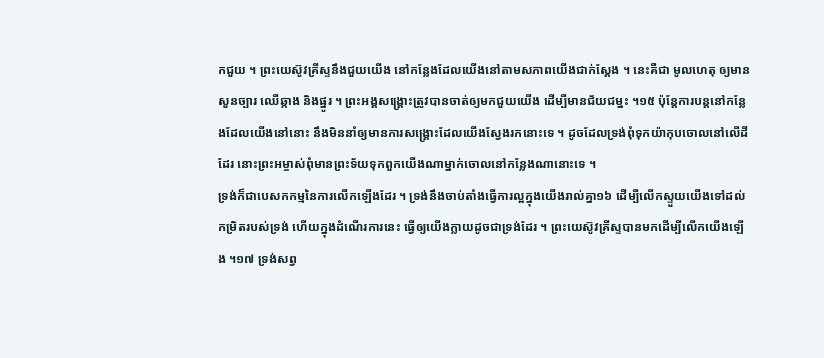កជួយ ។ ព្រះយេស៊ូវគ្រីស្ទនឹងជួយយើង នៅកន្លែងដែលយើងនៅតាមសភាពយើងជាក់ស្ដែង ។ នេះគឺជា មូលហេតុ ឲ្យមានសួនច្បារ ឈើឆ្កាង និងផ្នូរ ។ ព្រះអង្គសង្គ្រោះត្រូវបានចាត់ឲ្យមកជួយយើង ដើម្បីមានជ័យជម្នះ ។១៥ ប៉ុន្តែការបន្ដនៅកន្លែងដែលយើងនៅនោះ នឹងមិននាំឲ្យមានការសង្គ្រោះដែលយើងស្វែងរកនោះទេ ។ ដូចដែលទ្រង់ពុំទុកយ៉ាកុបចោលនៅលើដីដែរ នោះព្រះអម្ចាស់ពុំមានព្រះទ័យទុកពួកយើងណាម្នាក់ចោលនៅកន្លែងណានោះទេ ។
ទ្រង់ក៏ជាបេសកកម្មនៃការលើកឡើងដែរ ។ ទ្រង់នឹងចាប់តាំងធ្វើការល្អក្នុងយើងរាល់គ្នា១៦ ដើម្បីលើកស្ទួយយើងទៅដល់កម្រិតរបស់ទ្រង់ ហើយក្នុងដំណើរការនេះ ធ្វើឲ្យយើងក្លាយដូចជាទ្រង់ដែរ ។ ព្រះយេស៊ូវគ្រីស្ទបានមកដើម្បីលើកយើងឡើង ។១៧ ទ្រង់សព្វ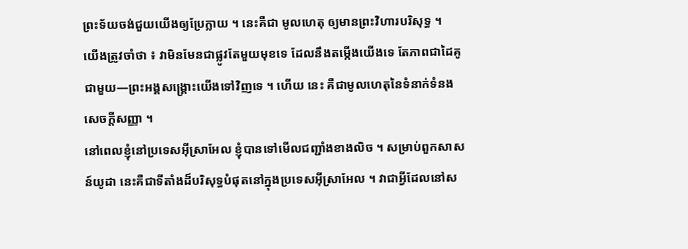ព្រះទ័យចង់ជួយយើងឲ្យប្រែក្លាយ ។ នេះគឺជា មូលហេតុ ឲ្យមានព្រះវិហារបរិសុទ្ធ ។
យើងត្រូវចាំថា ៖ វាមិនមែនជាផ្លូវតែមួយមុខទេ ដែលនឹងតម្កើងយើងទេ តែភាពជាដៃគូជាមួយ—ព្រះអង្គសង្គ្រោះយើងទៅវិញទេ ។ ហើយ នេះ គឺជាមូលហេតុនៃទំនាក់ទំនងសេចក្ដីសញ្ញា ។
នៅពេលខ្ញុំនៅប្រទេសអ៊ីស្រាអែល ខ្ញុំបានទៅមើលជញ្ជាំងខាងលិច ។ សម្រាប់ពួកសាសន៍យូដា នេះគឺជាទីតាំងដ៏បរិសុទ្ធបំផុតនៅក្នុងប្រទេសអ៊ីស្រាអែល ។ វាជាអ្វីដែលនៅស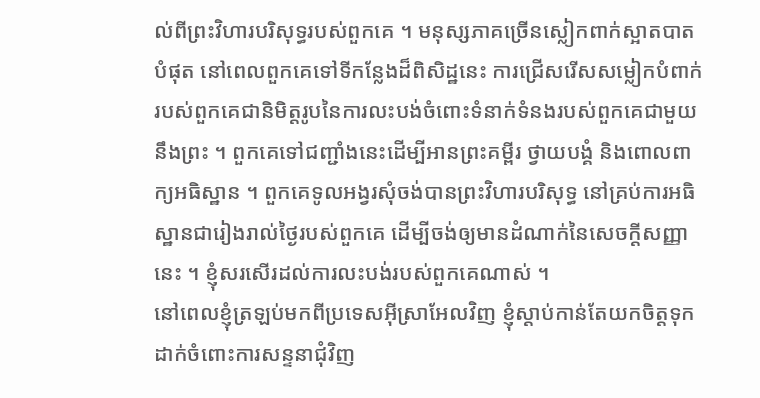ល់ពីព្រះវិហារបរិសុទ្ធរបស់ពួកគេ ។ មនុស្សភាគច្រើនស្លៀកពាក់ស្អាតបាតបំផុត នៅពេលពួកគេទៅទីកន្លែងដ៏ពិសិដ្ឋនេះ ការជ្រើសរើសសម្លៀកបំពាក់របស់ពួកគេជានិមិត្តរូបនៃការលះបង់ចំពោះទំនាក់ទំនងរបស់ពួកគេជាមួយនឹងព្រះ ។ ពួកគេទៅជញ្ជាំងនេះដើម្បីអានព្រះគម្ពីរ ថ្វាយបង្គំ និងពោលពាក្យអធិស្ឋាន ។ ពួកគេទូលអង្វរសុំចង់បានព្រះវិហារបរិសុទ្ធ នៅគ្រប់ការអធិស្ឋានជារៀងរាល់ថ្ងៃរបស់ពួកគេ ដើម្បីចង់ឲ្យមានដំណាក់នៃសេចក្ដីសញ្ញានេះ ។ ខ្ញុំសរសើរដល់ការលះបង់របស់ពួកគេណាស់ ។
នៅពេលខ្ញុំត្រឡប់មកពីប្រទេសអ៊ីស្រាអែលវិញ ខ្ញុំស្ដាប់កាន់តែយកចិត្តទុកដាក់ចំពោះការសន្ទនាជុំវិញ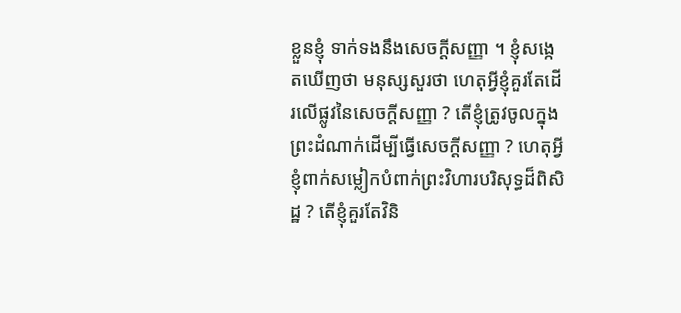ខ្លួនខ្ញុំ ទាក់ទងនឹងសេចក្ដីសញ្ញា ។ ខ្ញុំសង្កេតឃើញថា មនុស្សសួរថា ហេតុអ្វីខ្ញុំគួរតែដើរលើផ្លូវនៃសេចក្ដីសញ្ញា ? តើខ្ញុំត្រូវចូលក្នុងព្រះដំណាក់ដើម្បីធ្វើសេចក្ដីសញ្ញា ? ហេតុអ្វីខ្ញុំពាក់សម្លៀកបំពាក់ព្រះវិហារបរិសុទ្ធដ៏ពិសិដ្ឋ ? តើខ្ញុំគួរតែវិនិ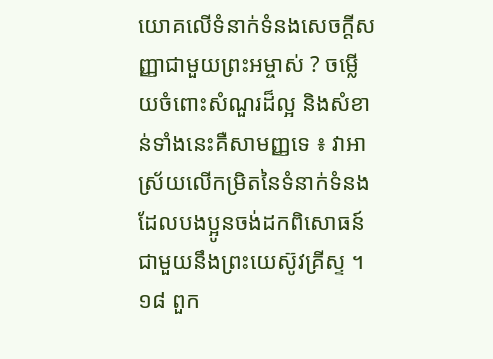យោគលើទំនាក់ទំនងសេចក្ដីសញ្ញាជាមួយព្រះអម្ចាស់ ? ចម្លើយចំពោះសំណួរដ៏ល្អ និងសំខាន់ទាំងនេះគឺសាមញ្ញទេ ៖ វាអាស្រ័យលើកម្រិតនៃទំនាក់ទំនង ដែលបងប្អូនចង់ដកពិសោធន៍ជាមួយនឹងព្រះយេស៊ូវគ្រីស្ទ ។១៨ ពួក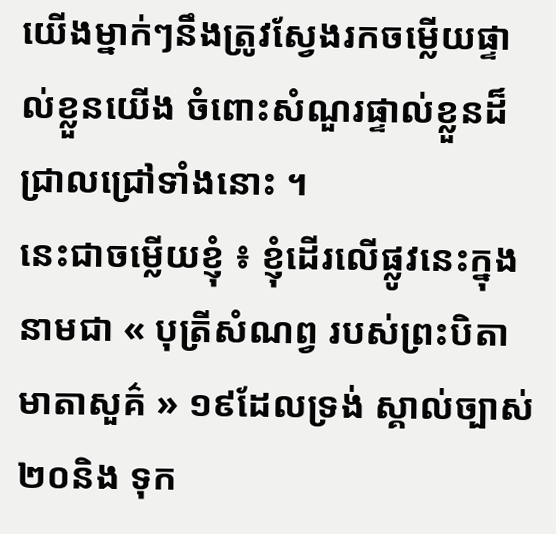យើងម្នាក់ៗនឹងត្រូវស្វែងរកចម្លើយផ្ទាល់ខ្លួនយើង ចំពោះសំណួរផ្ទាល់ខ្លួនដ៏ជ្រាលជ្រៅទាំងនោះ ។
នេះជាចម្លើយខ្ញុំ ៖ ខ្ញុំដើរលើផ្លូវនេះក្នុងនាមជា « បុត្រីសំណព្វ របស់ព្រះបិតាមាតាសួគ៌ » ១៩ដែលទ្រង់ ស្គាល់ច្បាស់២០និង ទុក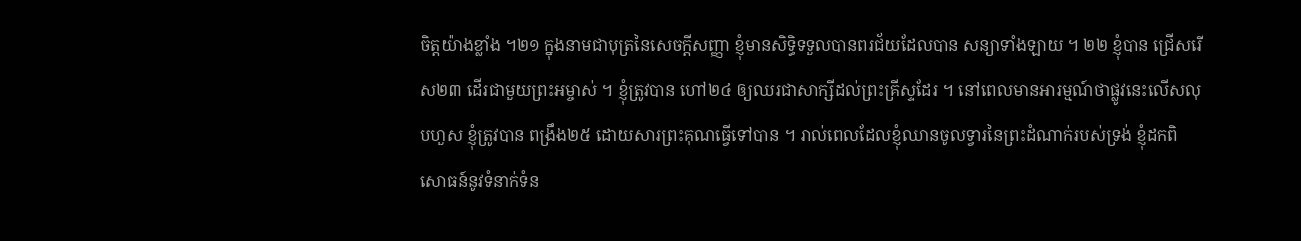ចិត្តយ៉ាងខ្លាំង ។២១ ក្នុងនាមជាបុត្រនៃសេចក្ដីសញ្ញា ខ្ញុំមានសិទ្ធិទទួលបានពរជ័យដែលបាន សន្យាទាំងឡាយ ។ ២២ ខ្ញុំបាន ជ្រើសរើស២៣ ដើរជាមួយព្រះអម្ចាស់ ។ ខ្ញុំត្រូវបាន ហៅ២៤ ឲ្យឈរជាសាក្សីដល់ព្រះគ្រីស្ទដែរ ។ នៅពេលមានអារម្មណ៍ថាផ្លូវនេះលើសលុបហួស ខ្ញុំត្រូវបាន ពង្រឹង២៥ ដោយសារព្រះគុណធ្វើទៅបាន ។ រាល់ពេលដែលខ្ញុំឈានចូលទ្វារនៃព្រះដំណាក់របស់ទ្រង់ ខ្ញុំដកពិសោធន៍នូវទំនាក់ទំន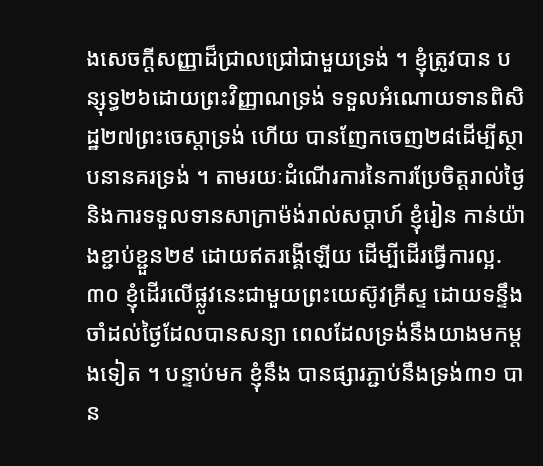ងសេចក្ដីសញ្ញាដ៏ជ្រាលជ្រៅជាមួយទ្រង់ ។ ខ្ញុំត្រូវបាន បន្សុទ្ធ២៦ដោយព្រះវិញ្ញាណទ្រង់ ទទួលអំណោយទានពិសិដ្ឋ២៧ព្រះចេស្ដាទ្រង់ ហើយ បានញែកចេញ២៨ដើម្បីស្ថាបនានគរទ្រង់ ។ តាមរយៈដំណើរការនៃការប្រែចិត្តរាល់ថ្ងៃ និងការទទួលទានសាក្រាម៉ង់រាល់សប្ដាហ៍ ខ្ញុំរៀន កាន់យ៉ាងខ្ជាប់ខ្ជួន២៩ ដោយឥតរង្គើឡើយ ដើម្បីដើរធ្វើការល្អ.៣០ ខ្ញុំដើរលើផ្លូវនេះជាមួយព្រះយេស៊ូវគ្រីស្ទ ដោយទន្ទឹងចាំដល់ថ្ងៃដែលបានសន្យា ពេលដែលទ្រង់នឹងយាងមកម្ដងទៀត ។ បន្ទាប់មក ខ្ញុំនឹង បានផ្សារភ្ជាប់នឹងទ្រង់៣១ បាន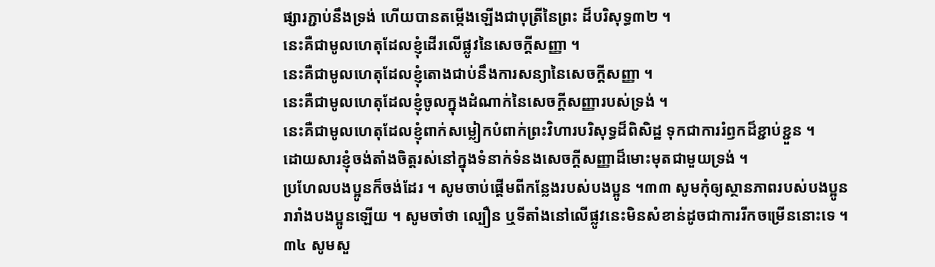ផ្សារភ្ជាប់នឹងទ្រង់ ហើយបានតម្កើងឡើងជាបុត្រីនៃព្រះ ដ៏បរិសុទ្ធ៣២ ។
នេះគឺជាមូលហេតុដែលខ្ញុំដើរលើផ្លូវនៃសេចក្ដីសញ្ញា ។
នេះគឺជាមូលហេតុដែលខ្ញុំតោងជាប់នឹងការសន្យានៃសេចក្ដីសញ្ញា ។
នេះគឺជាមូលហេតុដែលខ្ញុំចូលក្នុងដំណាក់នៃសេចក្ដីសញ្ញារបស់ទ្រង់ ។
នេះគឺជាមូលហេតុដែលខ្ញុំពាក់សម្លៀកបំពាក់ព្រះវិហារបរិសុទ្ធដ៏ពិសិដ្ឋ ទុកជាការរំឭកដ៏ខ្ជាប់ខ្ជួន ។
ដោយសារខ្ញុំចង់តាំងចិត្តរស់នៅក្នុងទំនាក់ទំនងសេចក្ដីសញ្ញាដ៏មោះមុតជាមួយទ្រង់ ។
ប្រហែលបងប្អូនក៏ចង់ដែរ ។ សូមចាប់ផ្ដើមពីកន្លែងរបស់បងប្អូន ។៣៣ សូមកុំឲ្យស្ថានភាពរបស់បងប្អូនរារាំងបងប្អូនឡើយ ។ សូមចាំថា ល្បឿន ឬទីតាំងនៅលើផ្លូវនេះមិនសំខាន់ដូចជាការរីកចម្រើននោះទេ ។៣៤ សូមសួ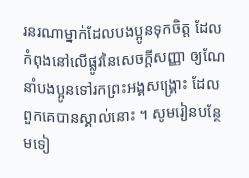រនរណាម្នាក់ដែលបងប្អូនទុកចិត្ត ដែលកំពុងនៅលើផ្លូវនៃសេចក្ដីសញ្ញា ឲ្យណែនាំបងប្អូនទៅរកព្រះអង្គសង្គ្រោះ ដែលពួកគេបានស្គាល់នោះ ។ សូមរៀនបន្ថែមទៀ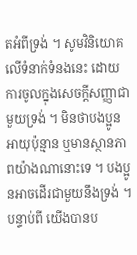តអំពីទ្រង់ ។ សូមវិនិយោគលើទំនាក់ទំនងនេះ ដោយការចូលក្នុងសេចក្ដីសញ្ញាជាមួយទ្រង់ ។ មិនថាបងប្អូនអាយុប៉ុន្មាន ឬមានស្ថានភាពយ៉ាងណានោះទេ ។ បងប្អូនអាចដើរជាមួយនឹងទ្រង់ ។
បន្ទាប់ពី យើងបានប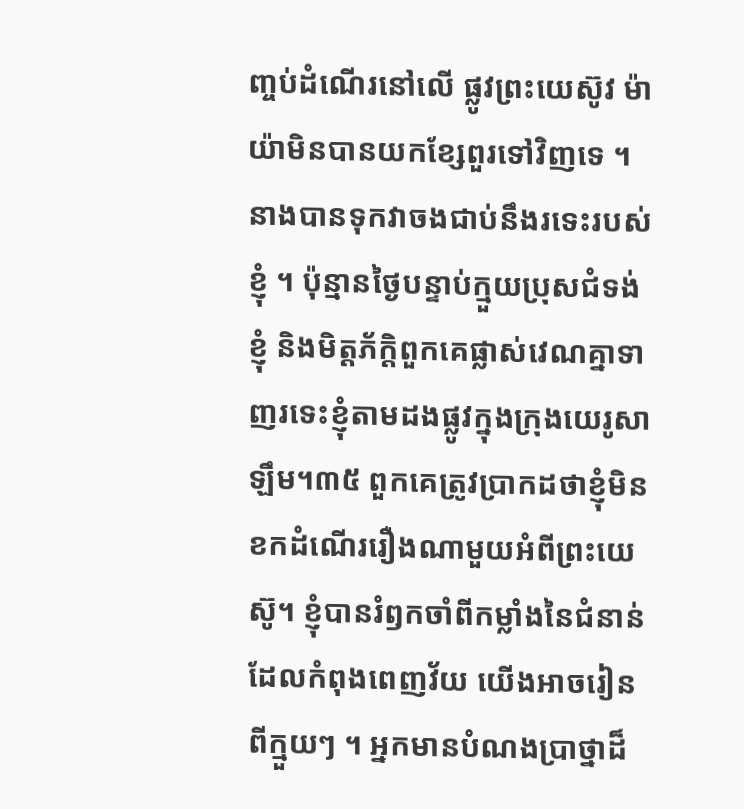ញ្ចប់ដំណើរនៅលើ ផ្លូវព្រះយេស៊ូវ ម៉ាយ៉ាមិនបានយកខ្សែពួរទៅវិញទេ ។ នាងបានទុកវាចងជាប់នឹងរទេះរបស់ខ្ញុំ ។ ប៉ុន្មានថ្ងៃបន្ទាប់ក្មួយប្រុសជំទង់ខ្ញុំ និងមិត្តភ័ក្តិពួកគេផ្លាស់វេណគ្នាទាញរទេះខ្ញុំតាមដងផ្លូវក្នុងក្រុងយេរូសាឡឹម។៣៥ ពួកគេត្រូវប្រាកដថាខ្ញុំមិនខកដំណើររឿងណាមួយអំពីព្រះយេស៊ូ។ ខ្ញុំបានរំឭកចាំពីកម្លាំងនៃជំនាន់ដែលកំពុងពេញវ័យ យើងអាចរៀនពីក្មួយៗ ។ អ្នកមានបំណងប្រាថ្នាដ៏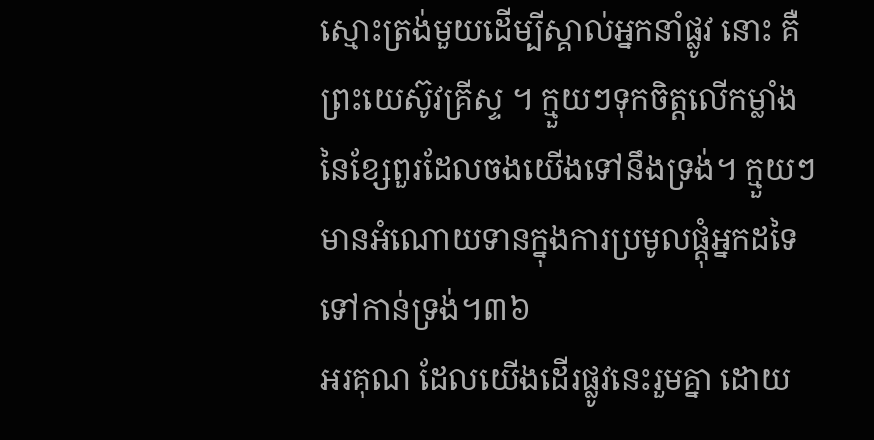ស្មោះត្រង់មួយដើម្បីស្គាល់អ្នកនាំផ្លូវ នោះ គឺព្រះយេស៊ូវគ្រីស្ទ ។ ក្មួយៗទុកចិត្តលើកម្លាំងនៃខ្សែពួរដែលចងយើងទៅនឹងទ្រង់។ ក្មួយៗមានអំណោយទានក្នុងការប្រមូលផ្ដុំអ្នកដទៃទៅកាន់ទ្រង់។៣៦
អរគុណ ដែលយើងដើរផ្លូវនេះរួមគ្នា ដោយ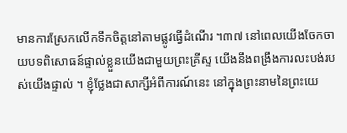មានការស្រែកលើកទឹកចិត្តនៅតាមផ្លូវធ្វើដំណើរ ។៣៧ នៅពេលយើងចែកចាយបទពិសោធន៍ផ្ទាល់ខ្លួនយើងជាមួយព្រះគ្រីស្ទ យើងនឹងពង្រឹងការលះបង់របស់យើងផ្ទាល់ ។ ខ្ញុំថ្លែងជាសាក្សីអំពីការណ៍នេះ នៅក្នុងព្រះនាមនៃព្រះយេ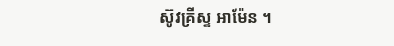ស៊ូវគ្រីស្ទ អាម៉ែន ។